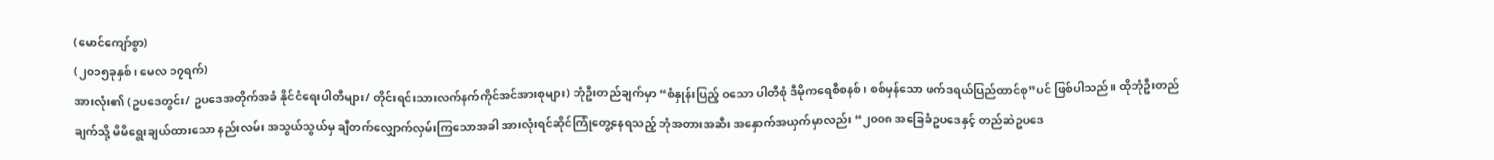(မောင်ကျော်စွာ)
(၂၀၁၅ခုနှစ်၊ မေလ ၁၇ရက်)
အားလုံး၏ (ဥပဒေတွင်း/ ဥပဒေအတိုက်အခံ နိုင်ငံရေးပါတီများ/ တိုင်းရင်းသားလက်နက်ကိုင်အင်အားစုများ) ဘုံဦးတည်ချက်မှာ “စံနှုန်းပြည့် ဝသော ပါတီစုံ ဒီမိုကရေစီစနစ်၊ စစ်မှန်သော ဖက်ဒရယ်ပြည်ထာင်စု”ပင် ဖြစ်ပါသည်။ ထိုဘုံဦးတည်ချက်သို့ မိမိရွေးချယ်ထားသော နည်းလမ်း အသွယ်သွယ်မှ ချီတက်လျှောက်လှမ်းကြသောအခါ အားလုံးရင်ဆိုင်ကြုံတွေ့နေရသည့် ဘုံအတားအဆီး အနှောက်အယှက်မှာလည်း “၂၀၀၈ အခြေခံဥပဒေနှင့် တည်ဆဲဥပဒေ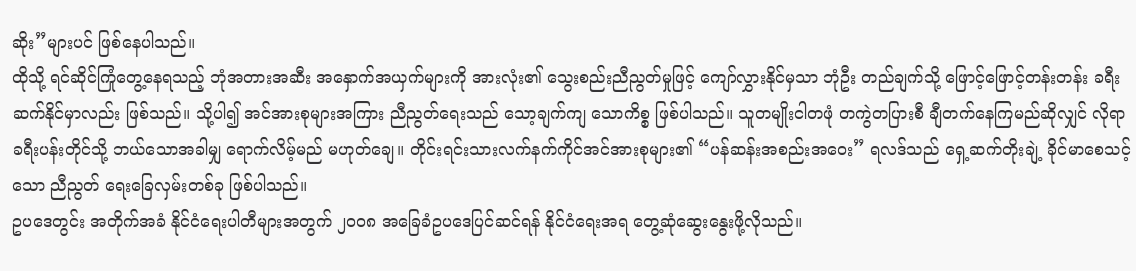ဆိုး”များပင် ဖြစ်နေပါသည်။
ထိုသို့ ရင်ဆိုင်ကြုံတွေ့နေရသည့် ဘုံအတားအဆီး အနှောက်အယှက်များကို အားလုံး၏ သွေးစည်းညီညွတ်မှုဖြင့် ကျော်လွှားနိုင်မှသာ ဘုံဦး တည်ချက်သို့ ဖြောင့်ဖြောင့်တန်းတန်း ခရီးဆက်နိုင်မှာလည်း ဖြစ်သည်။ သို့ပါ၍ အင်အားစုများအကြား ညီညွတ်ရေးသည် သော့ချက်ကျ သောကိစ္စ ဖြစ်ပါသည်။ သူတမျိုးငါတဖုံ တကွဲတပြားစီ ချီတက်နေကြမည်ဆိုလျှင် လိုရာခရီးပန်းတိုင်သို့ ဘယ်သောအခါမျှ ရောက်လိမ့်မည် မဟုတ်ချေ။ တိုင်းရင်းသားလက်နက်ကိုင်အင်အားစုများ၏ “ပန်ဆန်းအစည်းအဝေး” ရလဒ်သည် ရှေ့ဆက်တိုးချဲ့ ခိုင်မာစေသင့်သော ညီညွတ် ရေးခြေလှမ်းတစ်ခု ဖြစ်ပါသည်။
ဥပဒေတွင်း အတိုက်အခံ နိုင်ငံရေးပါတီများအတွက် ၂၀၀၈ အခြေခံဥပဒေပြင်ဆင်ရန် နိုင်ငံရေးအရ တွေ့ဆုံဆွေးနွေးဖို့လိုသည်။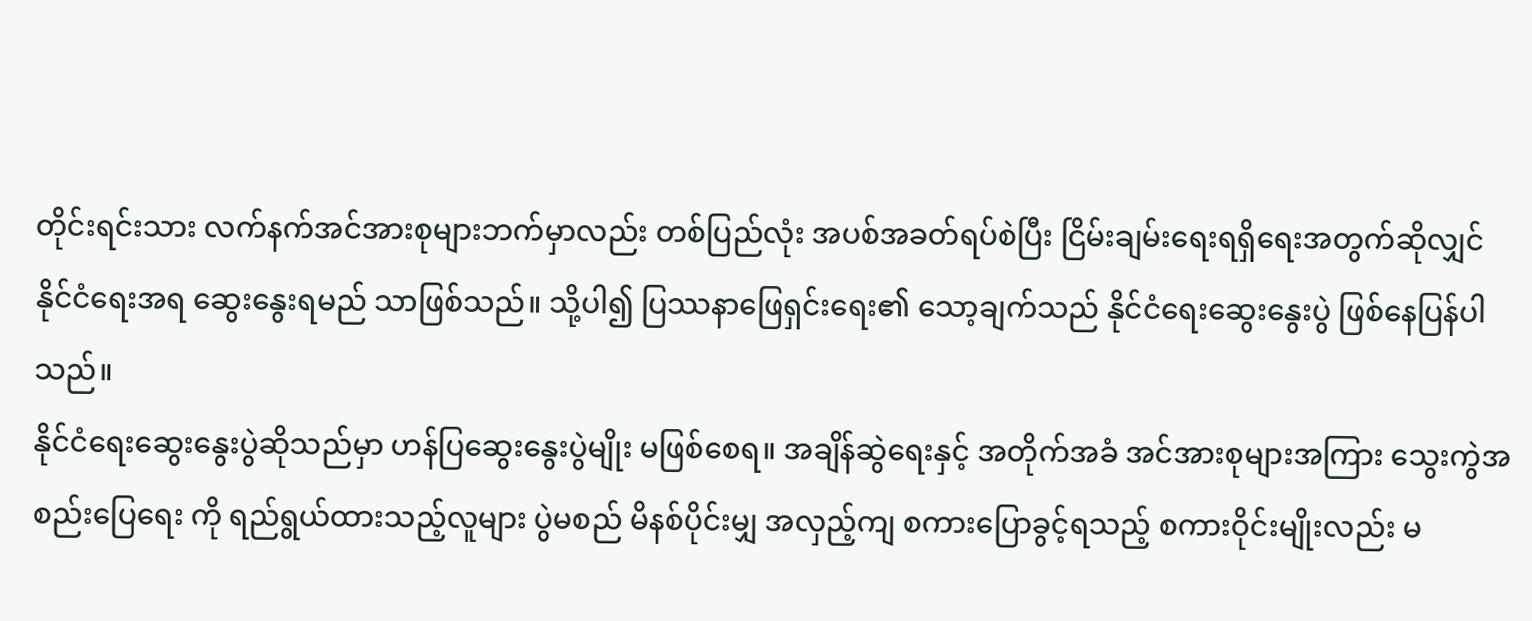တိုင်းရင်းသား လက်နက်အင်အားစုများဘက်မှာလည်း တစ်ပြည်လုံး အပစ်အခတ်ရပ်စဲပြီး ငြိမ်းချမ်းရေးရရှိရေးအတွက်ဆိုလျှင် နိုင်ငံရေးအရ ဆွေးနွေးရမည် သာဖြစ်သည်။ သို့ပါ၍ ပြဿနာဖြေရှင်းရေး၏ သော့ချက်သည် နိုင်ငံရေးဆွေးနွေးပွဲ ဖြစ်နေပြန်ပါသည်။
နိုင်ငံရေးဆွေးနွေးပွဲဆိုသည်မှာ ဟန်ပြဆွေးနွေးပွဲမျိုး မဖြစ်စေရ။ အချိန်ဆွဲရေးနှင့် အတိုက်အခံ အင်အားစုများအကြား သွေးကွဲအစည်းပြေရေး ကို ရည်ရွယ်ထားသည့်လူများ ပွဲမစည် မိနစ်ပိုင်းမျှ အလှည့်ကျ စကားပြောခွင့်ရသည့် စကားဝိုင်းမျိုးလည်း မ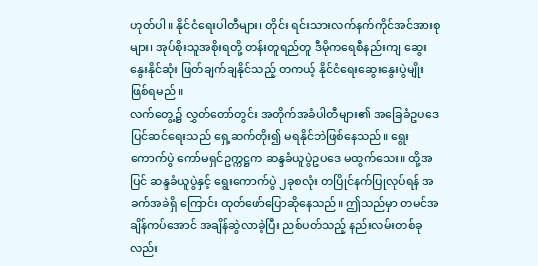ဟုတ်ပါ။ နိုင်ငံရေးပါတီများ၊ တိုင်း ရင်းသားလက်နက်ကိုင်အင်အားစုများ၊ အုပ်စိုးသူအစိုးရတို့ တန်းတူရည်တူ ဒီမိုကရေစီနည်းကျ ဆွေးနွေးနိုင်ဆုံး ဖြတ်ချက်ချနိုင်သည့် တကယ့် နိုင်ငံရေးဆွေးနွေးပွဲမျိုး ဖြစ်ရမည်။
လက်တွေ့၌ လွှတ်တော်တွင်း အတိုက်အခံပါတီများ၏ အခြေခံဥပဒေပြင်ဆင်ရေးသည် ရှေ့ဆက်တိုး၍ မရနိုင်ဘဲဖြစ်နေသည်။ ရွေးကောက်ပွဲ ကော်မရှင်ဥက္ကဋ္ဌက ဆန္ဒခံယူပွဲဥပဒေ မထွက်သေး။ ထို့အပြင် ဆန္ဒခံယူပွဲနှင့် ရွေးကောက်ပွဲ ၂ခုစလုံး တပြိုင်နက်ပြုလုပ်ရန် အခက်အခဲရှိ ကြောင်း ထုတ်ဖော်ပြောဆိုနေသည်။ ဤသည်မှာ တမင်အချိန်ကပ်အောင် အချိန်ဆွဲလာခဲ့ပြီး ညစ်ပတ်သည့် နည်းလမ်းတစ်ခုလည်း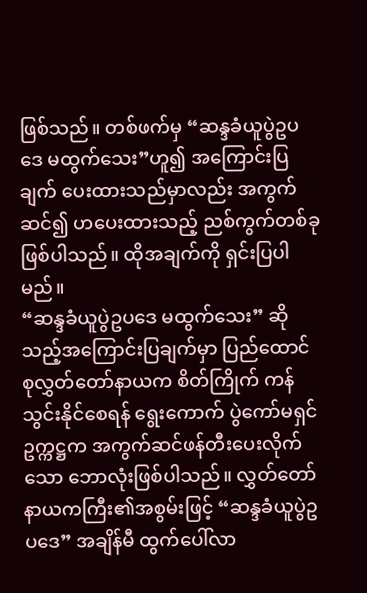ဖြစ်သည်။ တစ်ဖက်မှ “ဆန္ဒခံယူပွဲဥပဒေ မထွက်သေး”ဟူ၍ အကြောင်းပြချက် ပေးထားသည်မှာလည်း အကွက်ဆင်၍ ဟပေးထားသည့် ညစ်ကွက်တစ်ခု ဖြစ်ပါသည်။ ထိုအချက်ကို ရှင်းပြပါမည်။
“ဆန္ဒခံယူပွဲဥပဒေ မထွက်သေး” ဆိုသည့်အကြောင်းပြချက်မှာ ပြည်ထောင်စုလွှတ်တော်နာယက စိတ်ကြိုက် ကန်သွင်းနိုင်စေရန် ရွေးကောက် ပွဲကော်မရှင်ဥက္ကဋ္ဌက အကွက်ဆင်ဖန်တီးပေးလိုက်သော ဘောလုံးဖြစ်ပါသည်။ လွှတ်တော်နာယကကြီး၏အစွမ်းဖြင့် “ဆန္ဒခံယူပွဲဥပဒေ” အချိန်မီ ထွက်ပေါ်လာ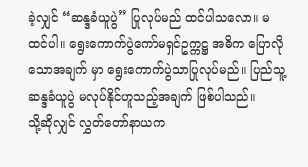ခဲ့လျှင် “ဆန္ဒခံယူပွဲ” ပြုလုပ်မည် ထင်ပါသလော။ မထင်ပါ။ ရွေးကောက်ပွဲကော်မရှင်ဥက္ကဋ္ဌ အဓိက ပြောလိုသောအချက် မှာ ရွေးကောက်ပွဲသာပြုလုပ်မည်။ ပြည်သူ့ဆန္ဒခံယူပွဲ မလုပ်နိုင်ဟူသည့်အချက် ဖြစ်ပါသည်။
သို့ဆိုလျှင် လွှတ်တော်နာယက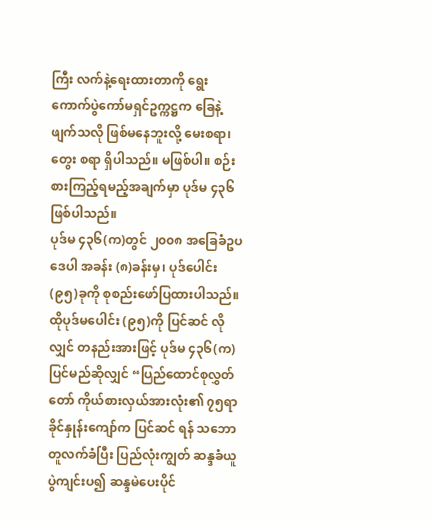ကြီး လက်နဲ့ရေးထားတာကို ရွေးကောက်ပွဲကော်မရှင်ဥက္ကဋ္ဌက ခြေနဲ့ဖျက်သလို ဖြစ်မနေဘူးလို့ မေးစရာ၊ တွေး စရာ ရှိပါသည်။ မဖြစ်ပါ။ စဉ်းစားကြည့်ရမည့်အချက်မှာ ပုဒ်မ ၄၃၆ ဖြစ်ပါသည်။
ပုဒ်မ ၄၃၆(က)တွင် ၂၀၀၈ အခြေခံဥပဒေပါ အခန်း (၈)ခန်းမှ၊ ပုဒ်ပေါင်း (၉၅)ခုကို စုစည်းဖော်ပြထားပါသည်။ ထိုပုဒ်မပေါင်း (၉၅)ကို ပြင်ဆင် လိုလျှင် တနည်းအားဖြင့် ပုဒ်မ ၄၃၆(က) ပြင်မည်ဆိုလျှင် “ပြည်ထောင်စုလွှတ်တော် ကိုယ်စားလှယ်အားလုံး၏ ၇၅ရာခိုင်နှုန်းကျော်က ပြင်ဆင် ရန် သဘောတူလက်ခံပြီး ပြည်လုံးကျွတ် ဆန္ဒခံယူပွဲကျင်းပ၍ ဆန္ဒမဲပေးပိုင်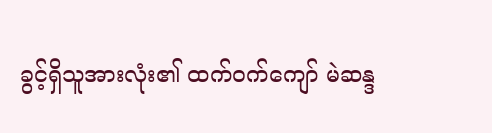ခွင့်ရှိသူအားလုံး၏ ထက်ဝက်ကျော် မဲဆန္ဒ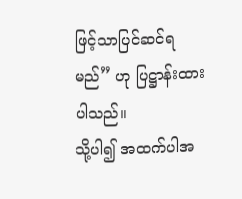ဖြင့်သာပြင်ဆင်ရမည်” ဟု ပြဋ္ဌာန်းထားပါသည်။
သို့ပါ၍ အထက်ပါအ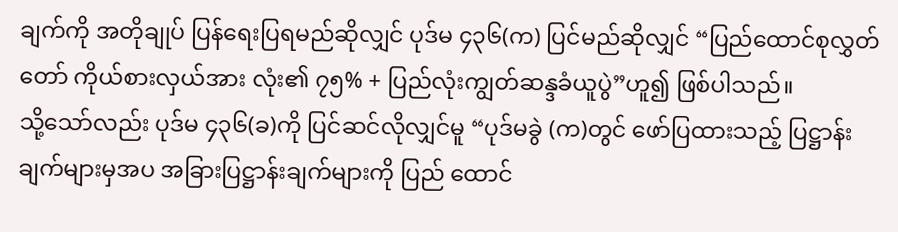ချက်ကို အတိုချုပ် ပြန်ရေးပြရမည်ဆိုလျှင် ပုဒ်မ ၄၃၆(က) ပြင်မည်ဆိုလျှင် “ပြည်ထောင်စုလွှတ်တော် ကိုယ်စားလှယ်အား လုံး၏ ၇၅% + ပြည်လုံးကျွတ်ဆန္ဒခံယူပွဲ”ဟူ၍ ဖြစ်ပါသည်။
သို့သော်လည်း ပုဒ်မ ၄၃၆(ခ)ကို ပြင်ဆင်လိုလျှင်မူ “ပုဒ်မခွဲ (က)တွင် ဖော်ပြထားသည့် ပြဋ္ဌာန်းချက်များမှအပ အခြားပြဋ္ဌာန်းချက်များကို ပြည် ထောင်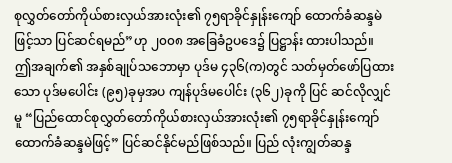စုလွှတ်တော်ကိုယ်စားလှယ်အားလုံး၏ ၇၅ရာခိုင်နှုန်းကျော် ထောက်ခံဆန္ဒမဲဖြင့်သာ ပြင်ဆင်ရမည်”ဟု ၂၀၀၈ အခြေခံဥပဒေ၌ ပြဋ္ဌာန်း ထားပါသည်။
ဤအချက်၏ အနှစ်ချုပ်သဘောမှာ ပုဒ်မ ၄၃၆(က)တွင် သတ်မှတ်ဖော်ပြထားသော ပုဒ်မပေါင်း (၉၅)ခုမှအပ ကျန်ပုဒ်မပေါင်း (၃၆၂)ခုကို ပြင် ဆင်လိုလျှင်မူ “ပြည်ထောင်စုလွှတ်တော်ကိုယ်စားလှယ်အားလုံး၏ ၇၅ရာခိုင်နှုန်းကျော် ထောက်ခံဆန္ဒမဲဖြင့်” ပြင်ဆင်နိုင်မည်ဖြစ်သည်။ ပြည် လုံးကျွတ်ဆန္ဒ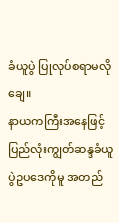ခံယူပွဲ ပြုလုပ်စရာမလိုချေ။
နာယကကြီးအနေဖြင့် ပြည်လုံးကျွတ်ဆန္ဒခံယူပွဲဥပဒေကိုမူ အတည်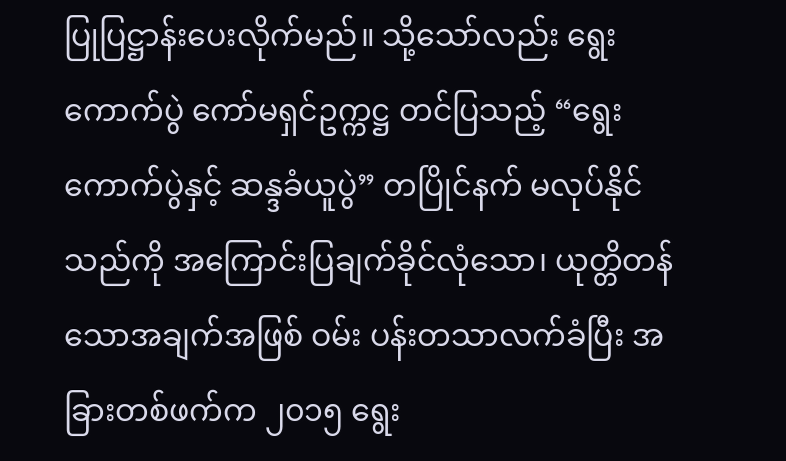ပြုပြဋ္ဌာန်းပေးလိုက်မည်။ သို့သော်လည်း ရွေးကောက်ပွဲ ကော်မရှင်ဥက္ကဋ္ဌ တင်ပြသည့် “ရွေးကောက်ပွဲနှင့် ဆန္ဒခံယူပွဲ” တပြိုင်နက် မလုပ်နိုင်သည်ကို အကြောင်းပြချက်ခိုင်လုံသော၊ ယုတ္တိတန်သောအချက်အဖြစ် ဝမ်း ပန်းတသာလက်ခံပြီး အခြားတစ်ဖက်က ၂၀၁၅ ရွေး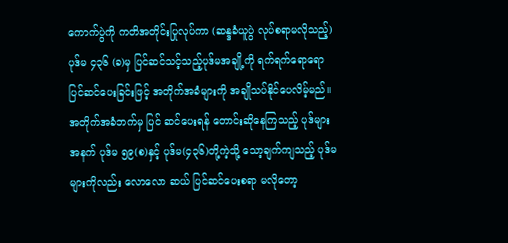ကောက်ပွဲကို ကတိအတိုင်းပြုလုပ်ကာ (ဆန္ဒခံယူပွဲ လုပ်စရာမလိုသည့်) ပုဒ်မ ၄၃၆ (ခ)မှ ပြင်ဆင်သင့်သည့်ပုဒ်မအချို့ကို ရက်ရက်ရောရော ပြင်ဆင်ပေးခြင်းဖြင့် အတိုက်အခံများကို အချိုသပ်နိုင်ပေလိမ့်မည်။ အတိုက်အခံဘက်မှ ပြင် ဆင်ပေးရန် တောင်းဆိုနေကြသည့် ပုဒ်များအနက် ပုဒ်မ ၅၉(စ)နှင့် ပုဒ်မ(၄၃၆)တို့ကဲ့သို့ သော့ချက်ကျသည့် ပုဒ်မများကိုလည်း လောလော ဆယ် ပြင်ဆင်ပေးစရာ မလိုတော့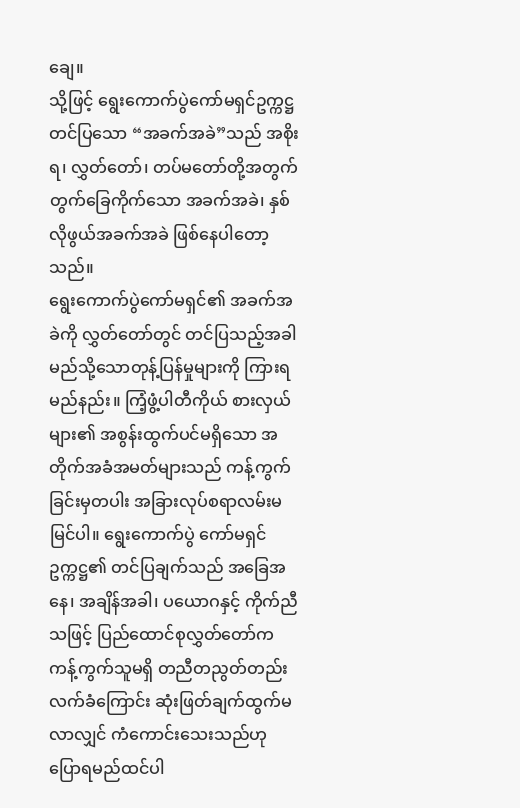ချေ။
သို့ဖြင့် ရွေးကောက်ပွဲကော်မရှင်ဥက္ကဋ္ဌတင်ပြသော “အခက်အခဲ”သည် အစိုးရ၊ လွှတ်တော်၊ တပ်မတော်တို့အတွက် တွက်ခြေကိုက်သော အခက်အခဲ၊ နှစ်လိုဖွယ်အခက်အခဲ ဖြစ်နေပါတော့သည်။
ရွေးကောက်ပွဲကော်မရှင်၏ အခက်အခဲကို လွှတ်တော်တွင် တင်ပြသည့်အခါ မည်သို့သောတုန့်ပြန်မှုများကို ကြားရမည်နည်း။ ကြံ့ဖွံ့ပါတီကိုယ် စားလှယ်များ၏ အစွန်းထွက်ပင်မရှိသော အတိုက်အခံအမတ်များသည် ကန့်ကွက်ခြင်းမှတပါး အခြားလုပ်စရာလမ်းမမြင်ပါ။ ရွေးကောက်ပွဲ ကော်မရှင်ဥက္ကဋ္ဌ၏ တင်ပြချက်သည် အခြေအနေ၊ အချိန်အခါ၊ ပယောဂနှင့် ကိုက်ညီသဖြင့် ပြည်ထောင်စုလွှတ်တော်က ကန့်ကွက်သူမရှိ တညီတညွတ်တည်း လက်ခံကြောင်း ဆုံးဖြတ်ချက်ထွက်မလာလျှင် ကံကောင်းသေးသည်ဟု ပြောရမည်ထင်ပါ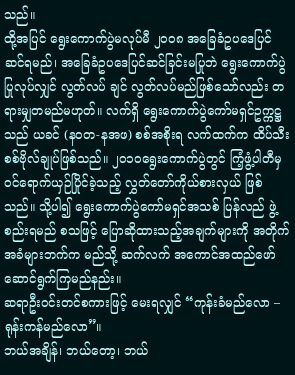သည်။
ထို့အပြင် ရွေးကောက်ပွဲမလုပ်မီ ၂၀၀၈ အခြေခံဥပဒေပြင်ဆင်ရမည်၊ အခြေခံဥပဒေပြင်ဆင်ခြင်းမပြုဘဲ ရွေးကောက်ပွဲပြုလုပ်လျှင် လွတ်လပ် ချင် လွတ်လပ်မည်ဖြစ်သော်လည်း တရားမျှတမည်မဟုတ်။ လက်ရှိ ရွေးကောက်ပွဲကော်မရှင်ဥက္ကဋ္ဌသည် ယခင် (နဝတ-နအဖ) စစ်အစိုးရ လက်ထက်က ထိပ်သီးစစ်ဗိုလ်ချုပ်ဖြစ်သည်။ ၂၀၁၀ရွေးကောက်ပွဲတွင် ကြံ့ဖွံ့ပါတီမှ ဝင်ရောက်ယှဉ်ပြိုင်ခဲ့သည့် လွှတ်တော်ကိုယ်စားလှယ် ဖြစ် သည်။ သို့ပါ၍ ရွေးကောက်ပွဲကော်မရှင်အသစ် ပြန်လည် ဖွဲ့စည်းရမည် စသဖြင့် ပြောဆိုထားသည့်အချက်များကို အတိုက်အခံများဘက်က မည်သို့ ဆက်လက် အကောင်အထည်ဖော် ဆောင်ရွက်ကြမည်နည်း။
ဆရာဦးဝင်းတင်စကားဖြင့် မေးရလျှင် “ကုန်းခံမည်လော – ရုန်းကန်မည်လော”။
ဘယ်အချိန်၊ ဘယ်တော့၊ ဘယ်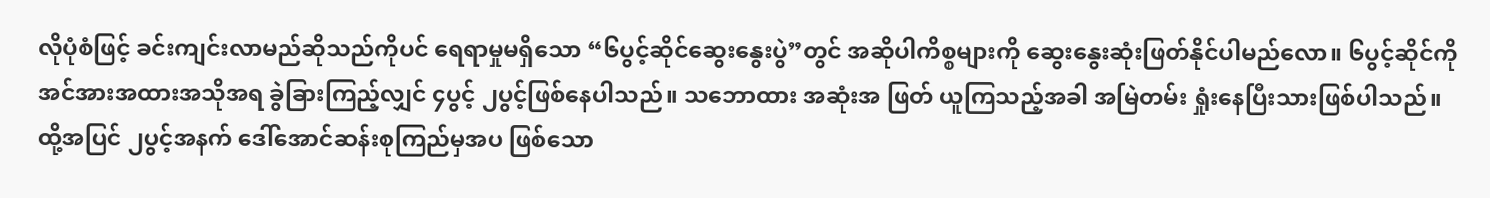လိုပုံစံဖြင့် ခင်းကျင်းလာမည်ဆိုသည်ကိုပင် ရေရာမှုမရှိသော “၆ပွင့်ဆိုင်ဆွေးနွေးပွဲ”တွင် အဆိုပါကိစ္စများကို ဆွေးနွေးဆုံးဖြတ်နိုင်ပါမည်လော။ ၆ပွင့်ဆိုင်ကို အင်အားအထားအသိုအရ ခွဲခြားကြည့်လျှင် ၄ပွင့် ၂ပွင့်ဖြစ်နေပါသည်။ သဘောထား အဆုံးအ ဖြတ် ယူကြသည့်အခါ အမြဲတမ်း ရှုံးနေပြီးသားဖြစ်ပါသည်။
ထို့အပြင် ၂ပွင့်အနက် ဒေါ်အောင်ဆန်းစုကြည်မှအပ ဖြစ်သော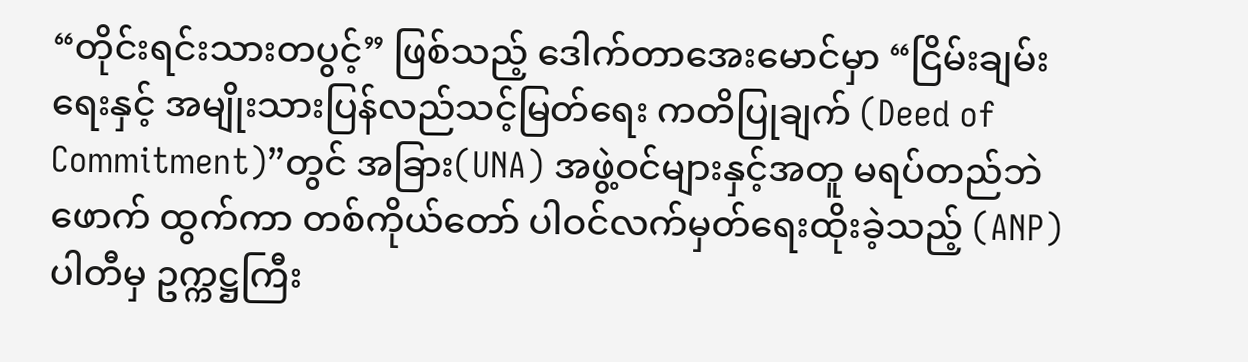“တိုင်းရင်းသားတပွင့်” ဖြစ်သည့် ဒေါက်တာအေးမောင်မှာ “ငြိမ်းချမ်းရေးနှင့် အမျိုးသားပြန်လည်သင့်မြတ်ရေး ကတိပြုချက် (Deed of Commitment)”တွင် အခြား(UNA) အဖွဲ့ဝင်များနှင့်အတူ မရပ်တည်ဘဲ ဖောက် ထွက်ကာ တစ်ကိုယ်တော် ပါဝင်လက်မှတ်ရေးထိုးခဲ့သည့် (ANP) ပါတီမှ ဥက္ကဋ္ဌကြီး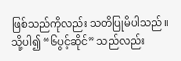ဖြစ်သည်ကိုလည်း သတိပြုမိပါသည်။ သို့ပါ၍ “၆ပွင့်ဆိုင်” သည်လည်း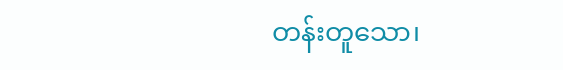တန်းတူသော၊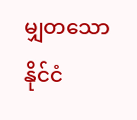မျှတသော နိုင်ငံ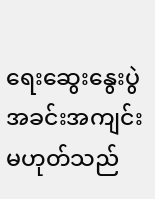ရေးဆွေးနွေးပွဲ အခင်းအကျင်းမဟုတ်သည်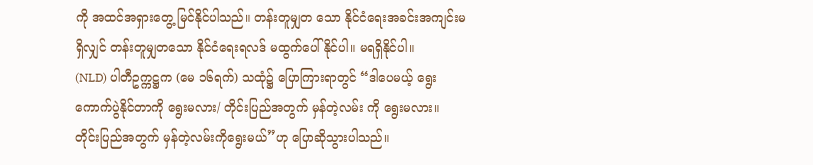ကို အထင်အရှားတွေ့ မြင်နိုင်ပါသည်။ တန်းတူမျှတ သော နိုင်ငံရေးအခင်းအကျင်းမရှိလျှင် တန်းတူမျှတသော နိုင်ငံရေးရလဒ် မထွက်ပေါ်နိုင်ပါ။ မရရှိနိုင်ပါ။
(NLD) ပါတီဥက္ကဋ္ဌက (မေ ၁၆ရက်) သထုံ၌ ပြောကြားရာတွင် “ဒါပေမယ့် ရွေးကောက်ပွဲနိုင်တာကို ရွေးမလား/ တိုင်းပြည်အတွက် မှန်တဲ့လမ်း ကို ရွေးမလား။ တိုင်းပြည်အတွက် မှန်တဲ့လမ်းကိုရွေးမယ်”ဟု ပြောဆိုသွားပါသည်။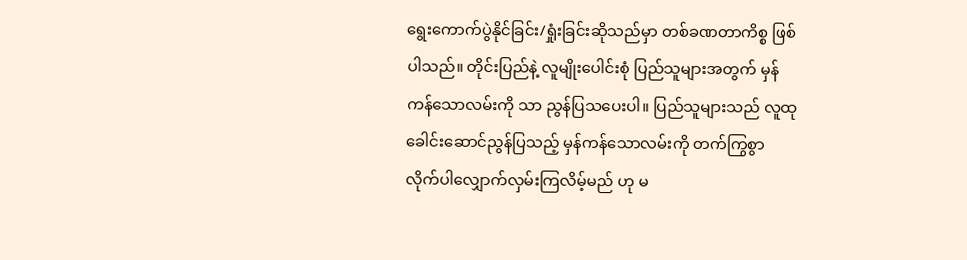ရွေးကောက်ပွဲနိုင်ခြင်း/ရှုံးခြင်းဆိုသည်မှာ တစ်ခဏတာကိစ္စ ဖြစ်ပါသည်။ တိုင်းပြည်နဲ့ လူမျိုးပေါင်းစုံ ပြည်သူများအတွက် မှန်ကန်သောလမ်းကို သာ ညွန်ပြသပေးပါ။ ပြည်သူများသည် လူထုခေါင်းဆောင်ညွန်ပြသည့် မှန်ကန်သောလမ်းကို တက်ကြွစွာ လိုက်ပါလျှောက်လှမ်းကြလိမ့်မည် ဟု မ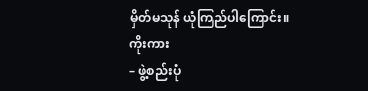မှိတ်မသုန် ယုံကြည်ပါကြောင်း။
ကိုးကား
– ဖွဲ့စည်းပုံ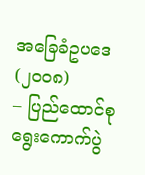အခြေခံဥပဒေ (၂၀၀၈)
– ပြည်ထောင်စုရွေးကောက်ပွဲ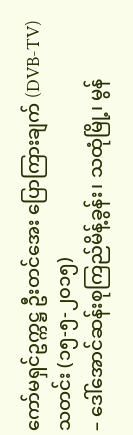ကော်မရှင်ဥက္ကဋ္ဌ ဦးတင်အေး ပြောကြားချက် (DVB-TV) သတင်း (၁၅-၅-၂၀၁၅)
– ဒေါ်အောင်ဆန်းစုကြည်မိန့်ခွန်း၊ သထုံမြို့၊ မွန်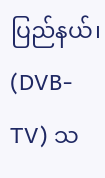ပြည်နယ်၊ (DVB-TV) သ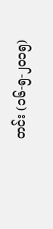တင်း (၁၆-၅-၂၀၁၅)